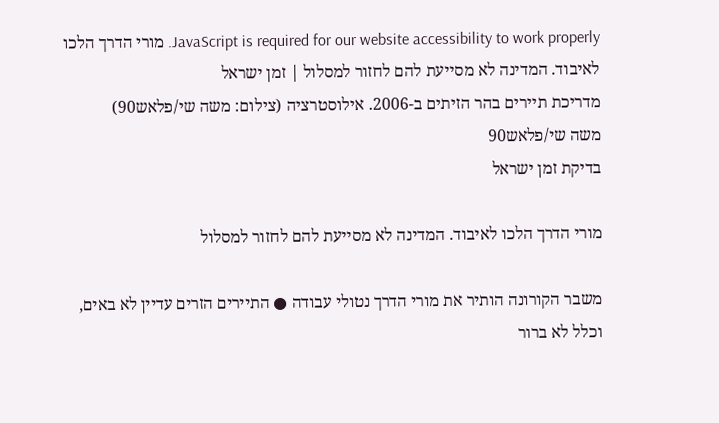JavaScript is required for our website accessibility to work properly. מורי הדרך הלכו לאיבוד. המדינה לא מסייעת להם לחזור למסלול | זמן ישראל
מדריכת תיירים בהר הזיתים ב-2006. אילוסטרציה (צילום: משה שי/פלאש90)
משה שי/פלאש90
בדיקת זמן ישראל

מורי הדרך הלכו לאיבוד. המדינה לא מסייעת להם לחזור למסלול

משבר הקורונה הותיר את מורי הדרך נטולי עבודה ● התיירים הזרים עדיין לא באים, וכלל לא ברור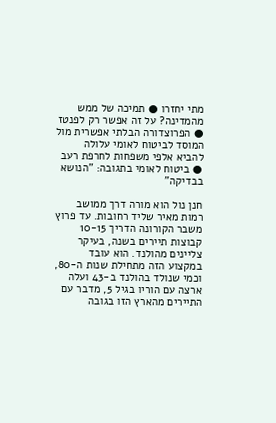מתי יחזרו ● תמיכה של ממש מהמדינה? על זה אפשר רק לפנטז ● הפרוצדורה הבלתי אפשרית מול המוסד לביטוח לאומי עלולה להביא אלפי משפחות לחרפת רעב ● ביטוח לאומי בתגובה: "הנושא בבדיקה"

חנן נול הוא מורה דרך ממושב רמות מאיר שליד רחובות. עד פרוץ משבר הקורונה הדריך 10-15 קבוצות תיירים בשנה, בעיקר צליינים מהולנד. הוא עובד במקצוע הזה מתחילת שנות ה-80, וכמי שנולד בהולנד ב-43 ועלה ארצה עם הוריו בגיל 5, מדבר עם התיירים מהארץ הזו בגובה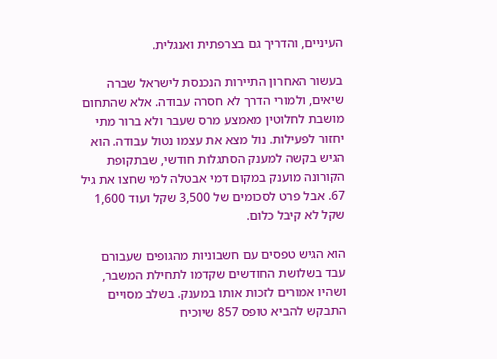העיניים, והדריך גם בצרפתית ואנגלית.

בעשור האחרון התיירות הנכנסת לישראל שברה שיאים, ולמורי הדרך לא חסרה עבודה. אלא שהתחום מושבת לחלוטין מאמצע מרס שעבר ולא ברור מתי יחזור לפעילות. נול מצא את עצמו נטול עבודה. הוא הגיש בקשה למענק הסתגלות חודשי, שבתקופת הקורונה מוענק במקום דמי אבטלה למי שחצו את גיל 67. אבל פרט לסכומים של 3,500 שקל ועוד 1,600 שקל לא קיבל כלום.

הוא הגיש טפסים עם חשבוניות מהגופים שעבורם עבד בשלושת החודשים שקדמו לתחילת המשבר, ושהיו אמורים לזכות אותו במענק. בשלב מסויים התבקש להביא טופס 857 שיוכיח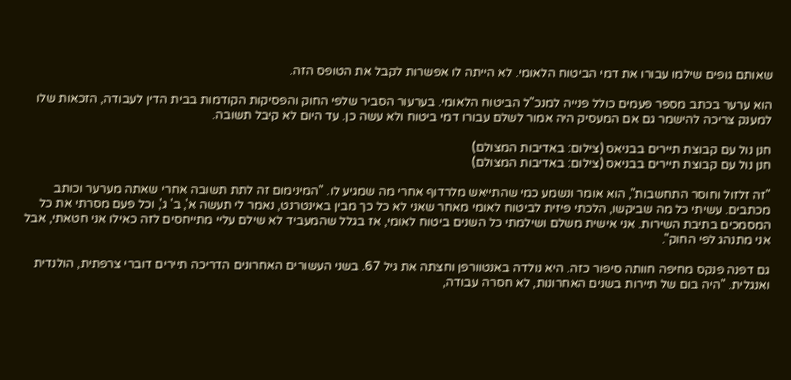שאותם גופים שילמו עבורו את דמי הביטוח הלאומי. לא הייתה לו אפשרות לקבל את הטופס הזה.

הוא ערער בכתב מספר פעמים כולל פנייה למנכ"ל הביטוח הלאומי. בערעור הסביר שלפי החוק והפסיקות הקודמות בבית הדין לעבודה, הזכאות שלו למענק צריכה להישמר גם אם המעסיק היה אמור לשלם עבורו דמי ביטוח ולא עשה כן. עד היום לא קיבל תשובה.

חנן נול עם קבוצת תיירים בבניאס (צילום: באדיבות המצולם)
חנן נול עם קבוצת תיירים בבניאס (צילום: באדיבות המצולם)

"זה זלזול וחוסר התחשבות", הוא אומר ונשמע כמי שהתייאש מלרדוף אחרי מה שמגיע לו. "המינימום זה לתת תשובה אחרי שאתה מערער וכותב מכתבים. עשיתי כל מה שביקשו, הלכתי פיזית לביטוח לאומי מאחר שאני לא כל כך מבין באינטרנט, נאמר לי תעשה א', ב' ג', וכל פעם מסרתי את כל המסמכים בתיבת השירות. אני אישית משלם ושילמתי כל השנים ביטוח לאומי, אז בגלל שהמעביד לא שילם עליי מתייחסים לזה כאילו אני חטאתי, אבל אני מתנהג לפי החוק".

גם דפנה פנקס מחיפה חוותה סיפור כזה. היא נולדה באנטוורפן וחצתה את גיל 67. בשני העשורים האחרונים הדריכה תיירים דוברי צרפתית, הולנדית ואנגלית. "היה בום של תיירות בשנים האחרונות, לא חסרה עבודה,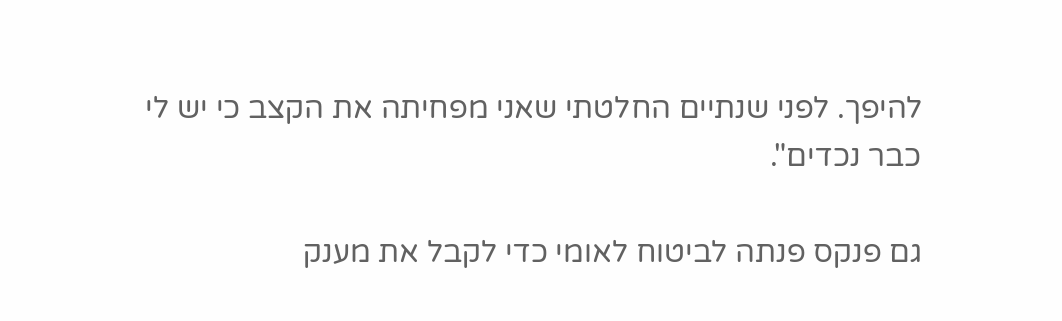להיפך. לפני שנתיים החלטתי שאני מפחיתה את הקצב כי יש לי כבר נכדים".

גם פנקס פנתה לביטוח לאומי כדי לקבל את מענק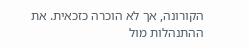הקורונה, אך לא הוכרה כזכאית. את ההתנהלות מול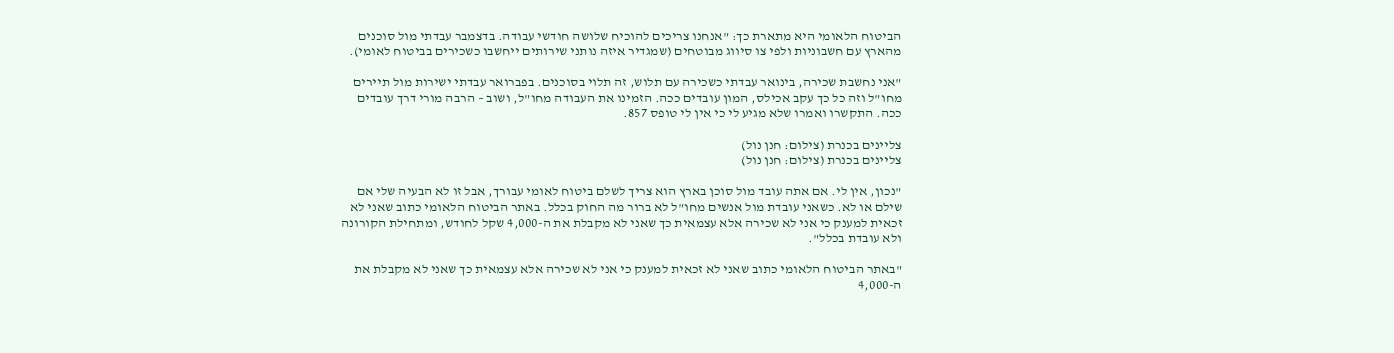הביטוח הלאומי היא מתארת כך: "אנחנו צריכים להוכיח שלושה חודשי עבודה. בדצמבר עבדתי מול סוכנים מהארץ עם חשבוניות ולפי צו סיווג מבוטחים (שמגדיר איזה נותני שירותים ייחשבו כשכירים בביטוח לאומי).

"אני נחשבת שכירה, בינואר עבדתי כשכירה עם תלוש, זה תלוי בסוכנים. בפברואר עבדתי ישירות מול תיירים מחו"ל וזה כל כך עקב אכילס, המון עובדים ככה. הזמינו את העבודה מחו"ל, ושוב – הרבה מורי דרך עובדים ככה. התקשרו ואמרו שלא מגיע לי כי אין לי טופס 857.

צליינים בכנרת (צילום: חנן נול)
צליינים בכנרת (צילום: חנן נול)

"נכון, אין לי. אם אתה עובד מול סוכן בארץ הוא צריך לשלם ביטוח לאומי עבורך, אבל זו לא הבעיה שלי אם שילם או לא. כשאני עובדת מול אנשים מחו"ל לא ברור מה החוק בכלל. באתר הביטוח הלאומי כתוב שאני לא זכאית למענק כי אני לא שכירה אלא עצמאית כך שאני לא מקבלת את ה-4,000 שקל לחודש, ומתחילת הקורונה ולא עובדת בכלל".

"באתר הביטוח הלאומי כתוב שאני לא זכאית למענק כי אני לא שכירה אלא עצמאית כך שאני לא מקבלת את ה-4,000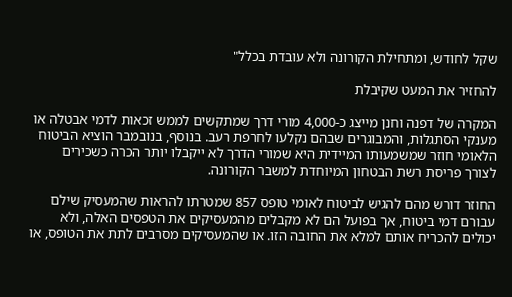שקל לחודש, ומתחילת הקורונה ולא עובדת בכלל"

להחזיר את המעט שקיבלת

המקרה של דפנה וחנן מייצג כ-4,000 מורי דרך שמתקשים לממש זכאות לדמי אבטלה או מענקי הסתגלות, והמבוגרים שבהם נקלעו לחרפת רעב. בנוסף, בנובמבר הוציא הביטוח הלאומי חוזר שמשמעותו המיידית היא שמורי הדרך לא ייקבלו יותר הכרה כשכירים לצורך פריסת רשת הבטחון המיוחדת למשבר הקורונה.

החוזר דורש מהם להגיש לביטוח לאומי טופס 857 שמטרתו להראות שהמעסיק שילם עבורם דמי ביטוח, אך בפועל הם לא מקבלים מהמעסיקים את הטפסים האלה, ולא יכולים להכריח אותם למלא את החובה הזו. או שהמעסיקים מסרבים לתת את הטופס, או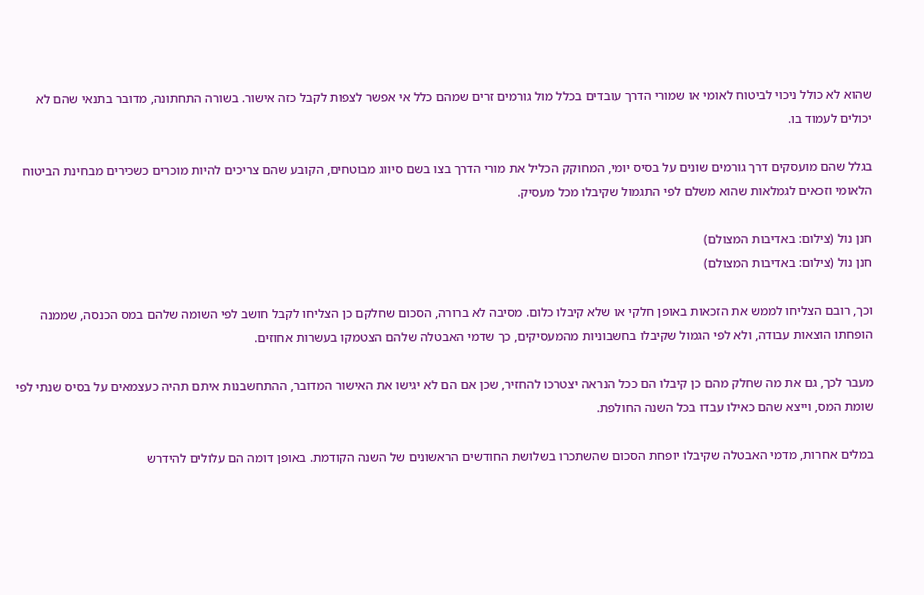שהוא לא כולל ניכוי לביטוח לאומי או שמורי הדרך עובדים בכלל מול גורמים זרים שמהם כלל אי אפשר לצפות לקבל כזה אישור. בשורה התחתונה, מדובר בתנאי שהם לא יכולים לעמוד בו.

בגלל שהם מועסקים דרך גורמים שונים על בסיס יומי, המחוקק הכליל את מורי הדרך בצו בשם סיווג מבוטחים, הקובע שהם צריכים להיות מוכרים כשכירים מבחינת הביטוח הלאומי וזכאים לגמלאות שהוא משלם לפי התגמול שקיבלו מכל מעסיק.

חנן נול (צילום: באדיבות המצולם)
חנן נול (צילום: באדיבות המצולם)

וכך, רובם הצליחו לממש את הזכאות באופן חלקי או שלא קיבלו כלום. מסיבה לא ברורה, הסכום שחלקם כן הצליחו לקבל חושב לפי השומה שלהם במס הכנסה, שממנה הופחתו הוצאות עבודה, ולא לפי הגמול שקיבלו בחשבוניות מהמעסיקים, כך שדמי האבטלה שלהם הצטמקו בעשרות אחוזים.

מעבר לכך, גם את מה שחלק מהם כן קיבלו הם ככל הנראה יצטרכו להחזיר, שכן אם הם לא יגישו את האישור המדובר, ההתחשבנות איתם תהיה כעצמאים על בסיס שנתי לפי שומת המס, וייצא שהם כאילו עבדו בכל השנה החולפת.

במלים אחרות, מדמי האבטלה שקיבלו יופחת הסכום שהשתכרו בשלושת החודשים הראשונים של השנה הקודמת. באופן דומה הם עלולים להידרש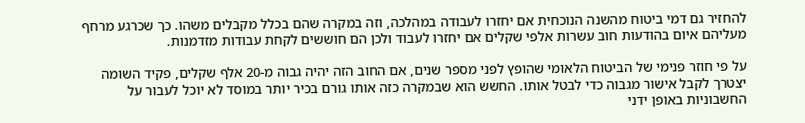להחזיר גם דמי ביטוח מהשנה הנוכחית אם יחזרו לעבודה במהלכה, וזה במקרה שהם בכלל מקבלים משהו. כך שכרגע מרחף מעליהם איום בהודעות חוב עשרות אלפי שקלים אם יחזרו לעבוד ולכן הם חוששים לקחת עבודות מזדמנות.

על פי חוזר פנימי של הביטוח הלאומי שהופץ לפני מספר שנים, אם החוב הזה יהיה גבוה מ-20 אלף שקלים, פקיד השומה יצטרך לקבל אישור מגבוה כדי לבטל אותו. החשש הוא שבמקרה כזה אותו גורם בכיר יותר במוסד לא יוכל לעבור על החשבוניות באופן ידני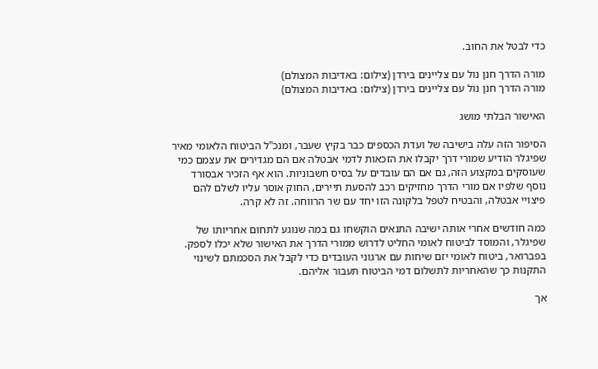כדי לבטל את החוב.

מורה הדרך חנן נול עם צליינים בירדן (צילום: באדיבות המצולם)
מורה הדרך חנן נול עם צליינים בירדן (צילום: באדיבות המצולם)

האישור הבלתי מושג

הסיפור הזה עלה בישיבה של ועדת הכספים כבר בקיץ שעבר, ומנכ"ל הביטוח הלאומי מאיר שפיגלר הודיע שמורי דרך יקבלו את הזכאות לדמי אבטלה אם הם מגדירים את עצמם כמי שעוסקים במקצוע הזה, גם אם הם עובדים על בסיס חשבוניות. הוא אף הזכיר אבסורד נוסף שלפיו אם מורי הדרך מחזיקים רכב להסעת תיירים, החוק אוסר עליו לשלם להם פיצויי אבטלה, והבטיח לטפל בלקונה הזו יחד עם שר הרווחה. זה לא קרה.

כמה חודשים אחרי אותה ישיבה התנאים הוקשחו גם במה שנוגע לתחום אחריותו של שפיגלר, והמוסד לביטוח לאומי החליט לדרוש ממורי הדרך את האישור שלא יכלו לספק. בפברואר, ביטוח לאומי יזם שיחות עם ארגוני העובדים כדי לקבל את הסכמתם לשינוי התקנות כך שהאחריות לתשלום דמי הביטוח תעבור אליהם.

אך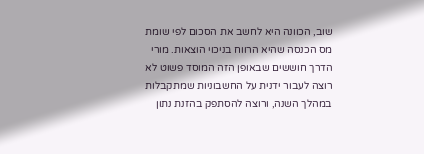שוב, הכוונה היא לחשב את הסכום לפי שומת מס הכנסה שהיא הרווח בניכוי הוצאות. מורי הדרך חוששים שבאופן הזה המוסד פשוט לא רוצה לעבור ידנית על החשבוניות שמתקבלות במהלך השנה, ורוצה להסתפק בהזנת נתון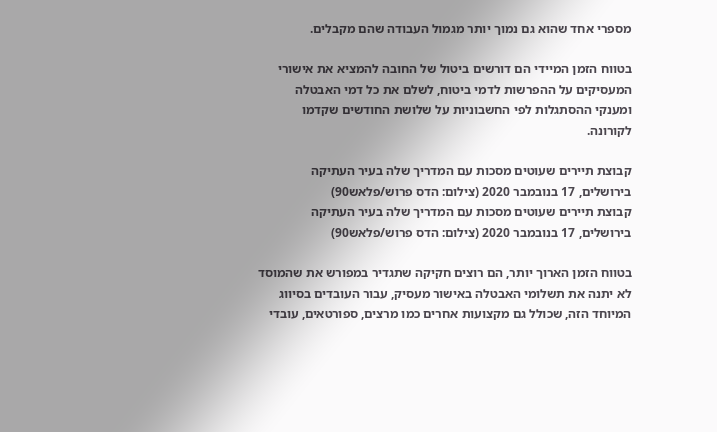מספרי אחד שהוא גם נמוך יותר מגמול העבודה שהם מקבלים.

בטווח הזמן המיידי הם דורשים ביטול של החובה להמציא את אישורי המעסיקים על ההפרשות לדמי ביטוח, לשלם את כל דמי האבטלה ומענקי ההסתגלות לפי החשבוניות על שלושת החודשים שקדמו לקורונה.

קבוצת תיירים שעוטים מסכות עם המדריך שלה בעיר העתיקה בירושלים, 17 בנובמבר 2020 (צילום: הדס פרוש/פלאש90)
קבוצת תיירים שעוטים מסכות עם המדריך שלה בעיר העתיקה בירושלים, 17 בנובמבר 2020 (צילום: הדס פרוש/פלאש90)

בטווח הזמן הארוך יותר, הם רוצים חקיקה שתגדיר במפורש את שהמוסד לא יתנה את תשלומי האבטלה באישור מעסיק, עבור העובדים בסיווג המיוחד הזה, שכולל גם מקצועות אחרים כמו מרצים, ספורטאים, עובדי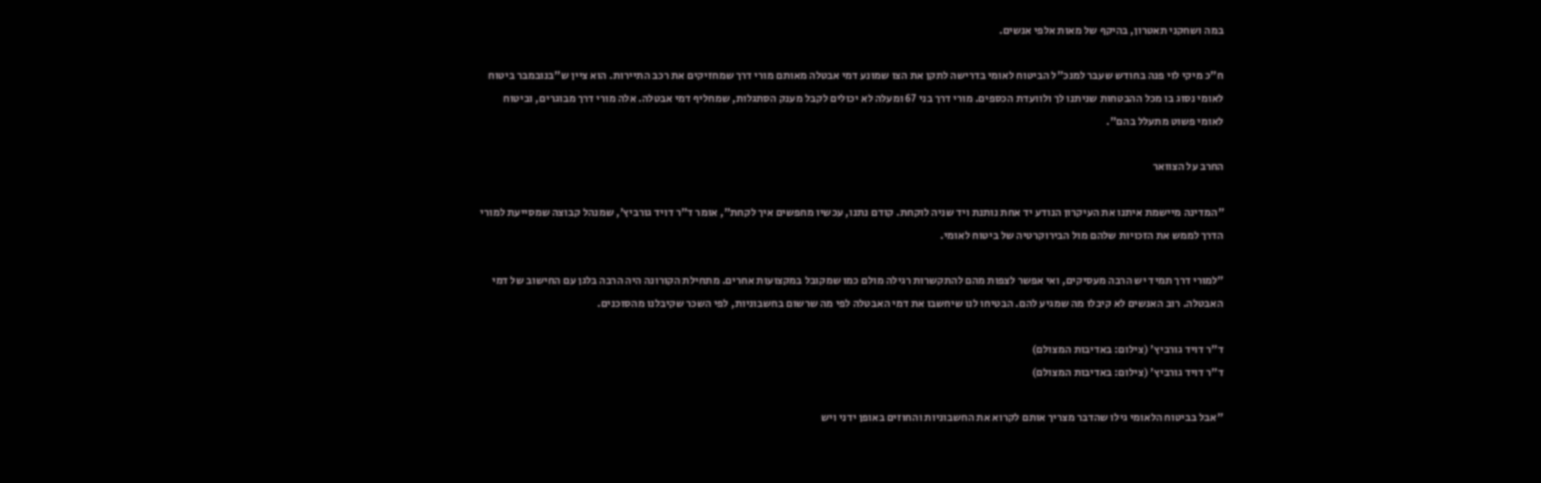במה ושחקני תאטרון, בהיקף של מאות אלפי אנשים.

ח"כ מיקי לוי פנה בחודש שעבר למנכ"ל הביטוח לאומי בדרישה לתקן את הצו שמונע דמי אבטלה מאותם מורי דרך שמחזיקים את רכב התיירות. הוא ציין ש"בנובמבר ביטוח לאומי נסוג בו מכל ההבטחות שניתנו לך ולוועדת הכספים. מורי דרך בני 67 ומעלה לא יכולים לקבל מענק הסתגלות, שמחליף דמי אבטלה. אלה מורי דרך מבוגרים, וביטוח לאומי פשוט מתעלל בהם".

החרב על הצוואר

"המדינה מיישמת איתנו את העיקרון הנודע יד אחת נותנת ויד שניה לוקחת. קודם נתנו, עכשיו מחפשים איך לקחת", אומר ד"ר דויד גורביץ', שמנהל קבוצה שמסייעת למורי הדרך לממש את הזכויות שלהם מול הבירוקרטיה של ביטוח לאומי.

"למורי דרך תמיד יש הרבה מעסיקים, ואי אפשר לצפות מהם להתקשרות רגילה מולם כמו שמקובל במקצועות אחרים. מתחילת הקורונה היה הרבה בלגן עם החישוב של דמי האבטלה. רוב האנשים לא קיבלו מה שמגיע להם. הבטיחו לנו שיחשבו את דמי האבטלה לפי מה שרשום בחשבוניות, לפי השכר שקיבלנו מהסוכנים.

ד"ר דויד גורביץ' (צילום: באדיבות המצולם)
ד"ר דויד גורביץ' (צילום: באדיבות המצולם)

"אבל בביטוח הלאומי גילו שהדבר מצריך אותם לקרוא את החשבוניות והחוזים באופן ידני ויש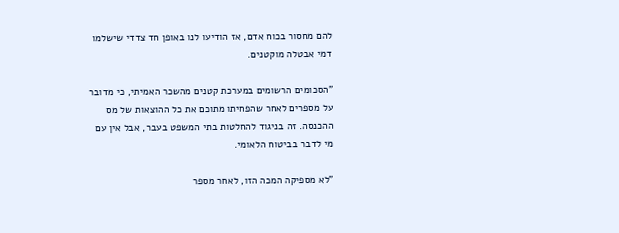להם מחסור בכוח אדם, אז הודיעו לנו באופן חד צדדי שישלמו דמי אבטלה מוקטנים.

"הסכומים הרשומים במערכת קטנים מהשכר האמיתי, כי מדובר על מספרים לאחר שהפחיתו מתוכם את כל ההוצאות של מס ההכנסה. זה בניגוד להחלטות בתי המשפט בעבר, אבל אין עם מי לדבר בביטוח הלאומי.

"לא מספיקה המכה הזו, לאחר מספר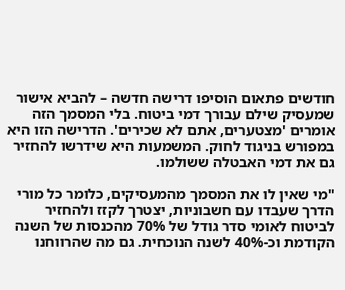חודשים פתאום הוסיפו דרישה חדשה – להביא אישור שמעסיק שילם עבורך דמי ביטוח. בלי המסמך הזה אומרים 'מצטערים, אתם לא שכירים'. הדרישה הזו היא במפורש בניגוד לחוק. המשמעות היא שידרשו להחזיר גם את דמי האבטלה ששולמו.

"מי שאין לו את המסמך מהמעסיקים, כלומר כל מורי הדרך שעבדו עם חשבוניות, יצטרך לקזז ולהחזיר לביטוח לאומי סדר גודל של 70% מהכנסות של השנה הקודמת וכ-40% לשנה הנוכחית. גם מה שהרווחנו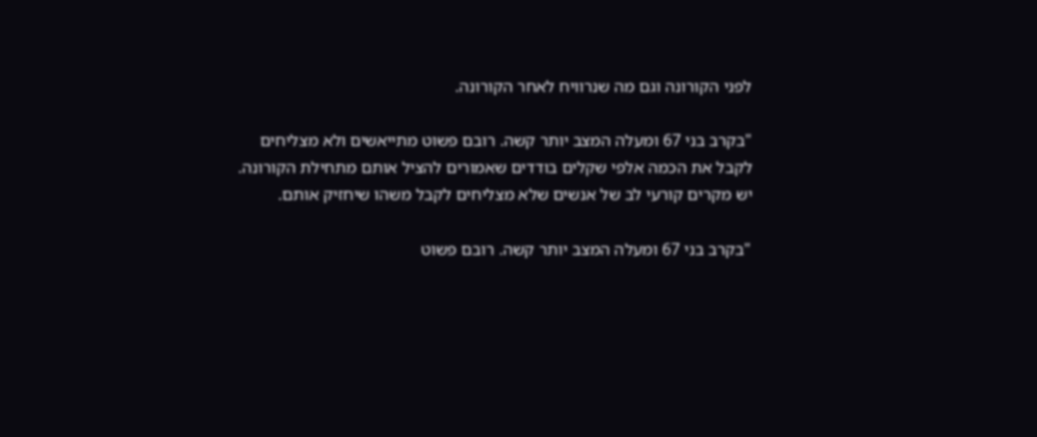לפני הקורונה וגם מה שנרוויח לאחר הקורונה.

"בקרב בני 67 ומעלה המצב יותר קשה. רובם פשוט מתייאשים ולא מצליחים לקבל את הכמה אלפי שקלים בודדים שאמורים להציל אותם מתחילת הקורונה. יש מקרים קורעי לב של אנשים שלא מצליחים לקבל משהו שיחזיק אותם.

"בקרב בני 67 ומעלה המצב יותר קשה. רובם פשוט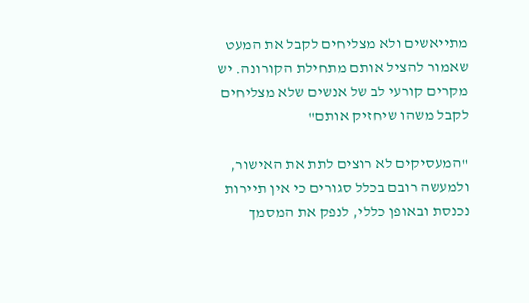מתייאשים ולא מצליחים לקבל את המעט שאמור להציל אותם מתחילת הקורונה. יש מקרים קורעי לב של אנשים שלא מצליחים לקבל משהו שיחזיק אותם"

"המעסיקים לא רוצים לתת את האישור, ולמעשה רובם בכלל סגורים כי אין תיירות נכנסת ובאופן כללי, לנפק את המסמך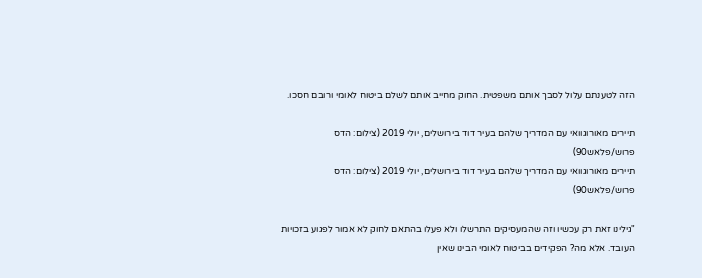הזה לטענתם עלול לסבך אותם משפטית. החוק מחייב אותם לשלם ביטוח לאומי ורובם חסכו.

תיירים מאורוגוואי עם המדריך שלהם בעיר דוד בירושלים, יולי 2019 (צילום: הדס פרוש/פלאש90)
תיירים מאורוגוואי עם המדריך שלהם בעיר דוד בירושלים, יולי 2019 (צילום: הדס פרוש/פלאש90)

"גילינו זאת רק עכשיו וזה שהמעסיקים התרשלו ולא פעלו בהתאם לחוק לא אמור לפגוע בזכויות העובד. אלא מה? הפקידים בביטוח לאומי הבינו שאין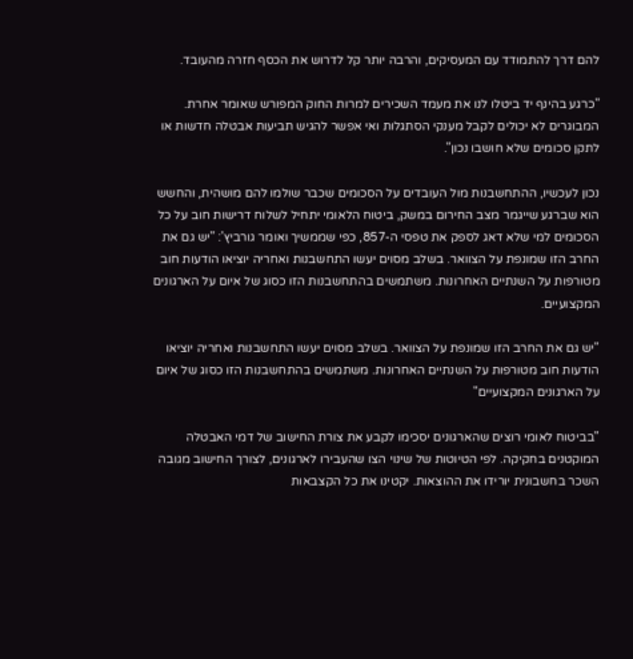להם דרך להתמודד עם המעסיקים, והרבה יותר קל לדרוש את הכסף חזרה מהעובד.

"כרגע בהינף יד ביטלו לנו את מעמד השכירים למרות החוק המפורש שאומר אחרת. המבוגרים לא יכולים לקבל מענקי הסתגלות ואי אפשר להגיש תביעות אבטלה חדשות או לתקן סכומים שלא חושבו נכון".

נכון לעכשיו, ההתחשבנות מול העובדים על הסכומים שכבר שולמו להם מושהית, והחשש הוא שברגע שייגמר מצב החירום במשק, ביטוח הלאומי יתחיל לשלוח דרישות חוב על כל הסכומים למי שלא דאג לספק את טפסי ה-857, כפי שממשיך ואומר גורביץ': "יש גם את החרב הזו שמונפת על הצוואר. בשלב מסוים יעשו התחשבנות ואחריה יוציאו הודעות חוב מטורפות על השנתיים האחרונות. משתמשים בהתחשבנות הזו כסוג של איום על הארגונים המקצועיים.

"יש גם את החרב הזו שמונפת על הצוואר. בשלב מסוים יעשו התחשבנות ואחריה יוציאו הודעות חוב מטורפות על השנתיים האחרונות. משתמשים בהתחשבנות הזו כסוג של איום על הארגונים המקצועיים"

"בביטוח לאומי רוצים שהארגונים יסכימו לקבע את צורת החישוב של דמי האבטלה המוקטנים בחקיקה. לפי הטיוטות של שינוי הצו שהעבירו לארגונים, לצורך החישוב מגובה השכר בחשבונית יורידו את ההוצאות. יקטינו את כל הקצבאות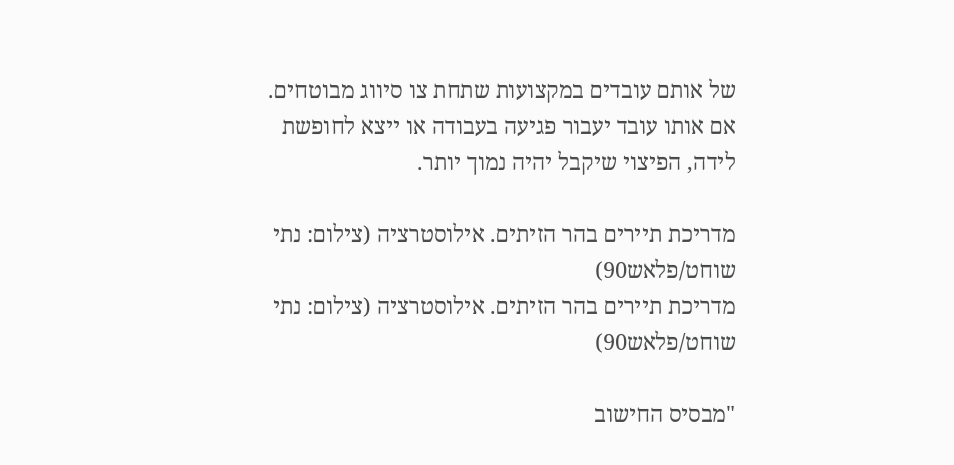של אותם עובדים במקצועות שתחת צו סיווג מבוטחים. אם אותו עובד יעבור פגיעה בעבודה או ייצא לחופשת לידה, הפיצוי שיקבל יהיה נמוך יותר.

מדריכת תיירים בהר הזיתים. אילוסטרציה (צילום: נתי שוחט/פלאש90)
מדריכת תיירים בהר הזיתים. אילוסטרציה (צילום: נתי שוחט/פלאש90)

"מבסיס החישוב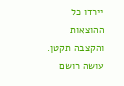יירדו כל ההוצאות והקצבה תקטן. עושה רושם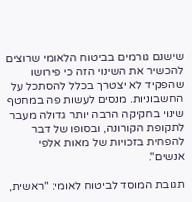שישנם גורמים בביטוח הלאומי שרוצים להכשיר את השינוי הזה כי פירושו שהפקיד לא יצטרך בכלל להסתכל על החשבוניות. מנסים לעשות פה במחטף שינוי בחקיקה הרבה יותר גדולה מעבר לתקופת הקורונה, ובסופו של דבר להפחית בזכויות של מאות אלפי אנשים".

תגובת המוסד לביטוח לאומי: "ראשית,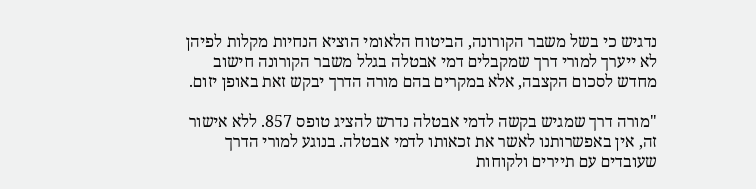נדגיש כי בשל משבר הקורונה, הביטוח הלאומי הוציא הנחיות מקלות לפיהן לא ייערך למורי דרך שמקבלים דמי אבטלה בגלל משבר הקורונה חישוב מחדש לסכום הקצבה, אלא במקרים בהם מורה הדרך יבקש זאת באופן יזום.

"מורה דרך שמגיש בקשה לדמי אבטלה נדרש להציג טופס 857. ללא אישור זה, אין באפשרותנו לאשר את זכאותו לדמי אבטלה. בנוגע למורי הדרך שעובדים עם תיירים ולקוחות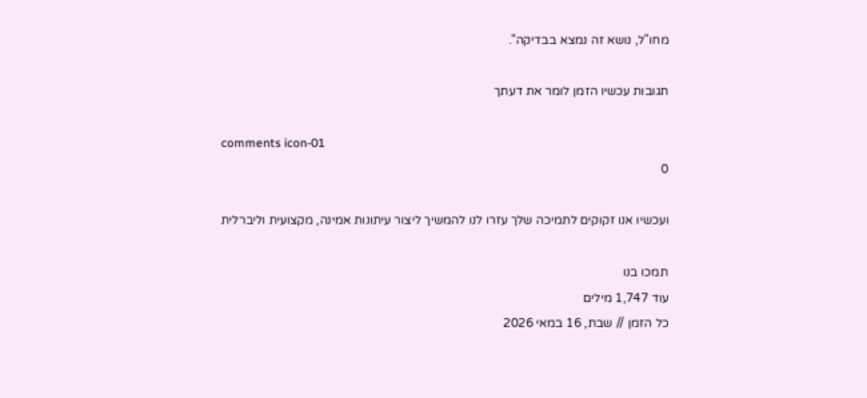מחו"ל, נושא זה נמצא בבדיקה".

תגובות עכשיו הזמן לומר את דעתך

comments icon-01
0

ועכשיו אנו זקוקים לתמיכה שלך עזרו לנו להמשיך ליצור עיתונות אמינה, מקצועית וליברלית

תמכו בנו
עוד 1,747 מילים
כל הזמן // שבת, 16 במאי 2026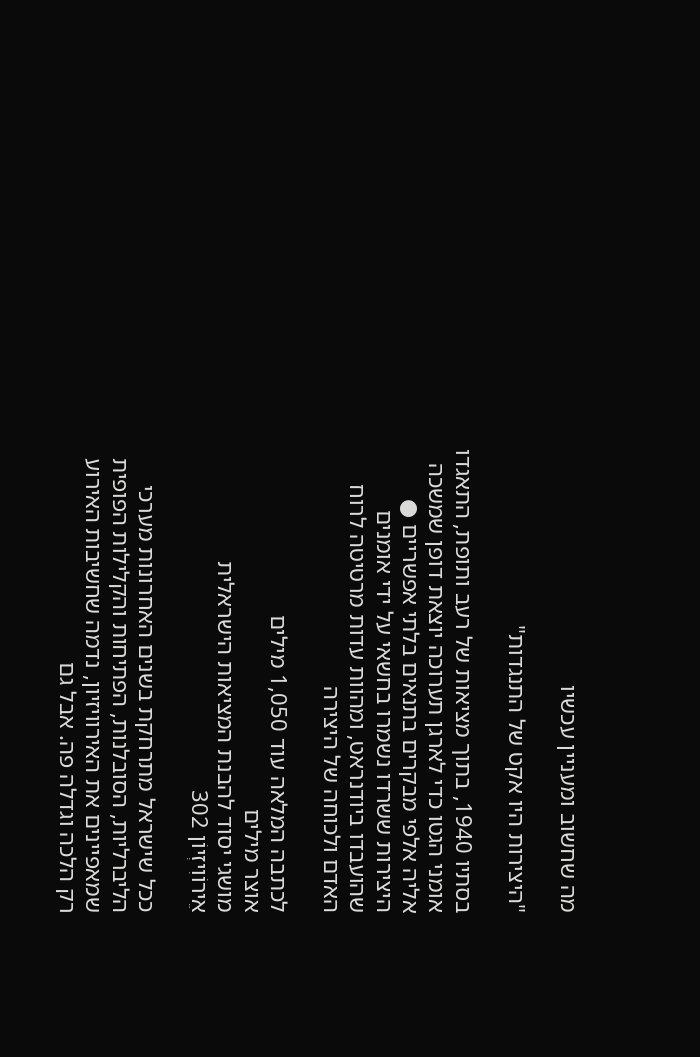מה שחשוב ומעניין עכשיו

"היצירות היו אקט של התנגדות"

בסתיו 1940, בתוך מציאות של רעב ותופת, התאגדו אומני הגטו כדי לארגן תערוכה יוצאת דופן שמשכה אליה אלפי מבקרים בתנאים בלתי אפשריים ● היצירות ששרדו נשמרו בחשאי על ידי אומנים שהועבדו ביודנראט, ומהוות עדות מרטיטה לרוח האדם ולכוחה של היצירה

לכתבה המלאה עוד 1,050 מילים
אוצר מילים
מושגי יסוד להבנת המציאות הישראלית
אֵירוֹוִיזְיוֹן 302

ככל שישראל מתרחקת בשנים האחרונות מערכי הליברליות, הסובלנות, הפתיחות והקלילות הפופית שמאפיינים את האירוויזיון, נדמה שחשיבות האירוע רק הלכה וגדלה פה. אבל גם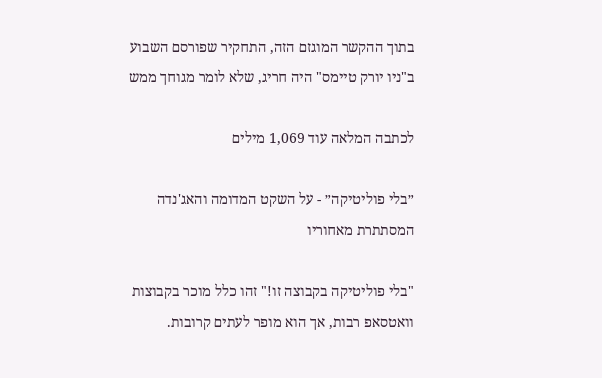בתוך ההקשר המוגזם הזה, התחקיר שפורסם השבוע ב"ניו יורק טיימס" היה חריג, שלא לומר מגוחך ממש

לכתבה המלאה עוד 1,069 מילים

״בלי פוליטיקה״ - על השקט המדומה והאג'נדה המסתתרת מאחוריו

"בלי פוליטיקה בקבוצה זו!" זהו כלל מוכר בקבוצות וואטסאפ רבות, אך הוא מופר לעתים קרובות.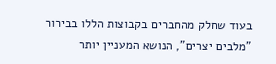בעוד שחלק מהחברים בקבוצות הללו בבירור "מלבים יצרים", הנושא המעניין יותר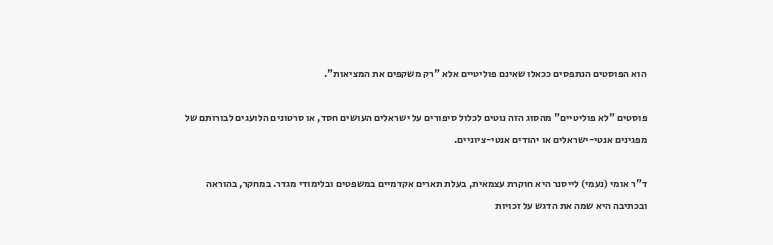הוא הפוסטים הנתפסים ככאלו שאינם פוליטיים אלא "רק משקפים את המציאות".

פוסטים "לא פוליטיים" מהסוג הזה נוטים לכלול סיפורים על ישראלים העושים חסד, או סרטונים הלועגים לבורותם של מפגינים אנטי-ישראלים או יהודים אנטי-ציוניים.

ד"ר אומי (נעמי) לייסנר היא חוקרת עצמאית, בעלת תארים אקדמיים במשפטים ובלימודי מגדר. במחקר, בהוראה ובכתיבה היא שמה את הדגש על זכויות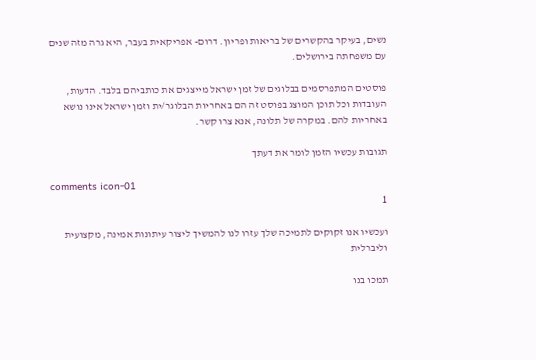נשים, בעיקר בהקשרים של בריאות ופריון. דרום- אפריקאית בעבר, היא גרה מזה שנים עם משפחתה בירושלים.

פוסטים המתפרסמים בבלוגים של זמן ישראל מייצגים את כותביהם בלבד. הדעות, העובדות וכל תוכן המוצג בפוסט זה הם באחריות הבלוגר/ית וזמן ישראל אינו נושא באחריות להם. במקרה של תלונה, אנא צרו קשר.

תגובות עכשיו הזמן לומר את דעתך

comments icon-01
1

ועכשיו אנו זקוקים לתמיכה שלך עזרו לנו להמשיך ליצור עיתונות אמינה, מקצועית וליברלית

תמכו בנו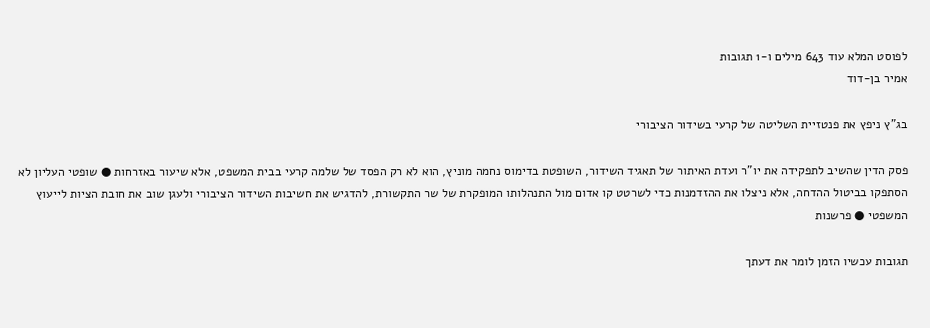לפוסט המלא עוד 643 מילים ו-1 תגובות
אמיר בן-דוד

בג"ץ ניפץ את פנטזיית השליטה של קרעי בשידור הציבורי

פסק הדין שהשיב לתפקידה את יו"ר ועדת האיתור של תאגיד השידור, השופטת בדימוס נחמה מוניץ, הוא לא רק הפסד של שלמה קרעי בבית המשפט, אלא שיעור באזרחות ● שופטי העליון לא הסתפקו בביטול ההדחה, אלא ניצלו את ההזדמנות כדי לשרטט קו אדום מול התנהלותו המופקרת של שר התקשורת, להדגיש את חשיבות השידור הציבורי ולעגן שוב את חובת הציות לייעוץ המשפטי ● פרשנות

תגובות עכשיו הזמן לומר את דעתך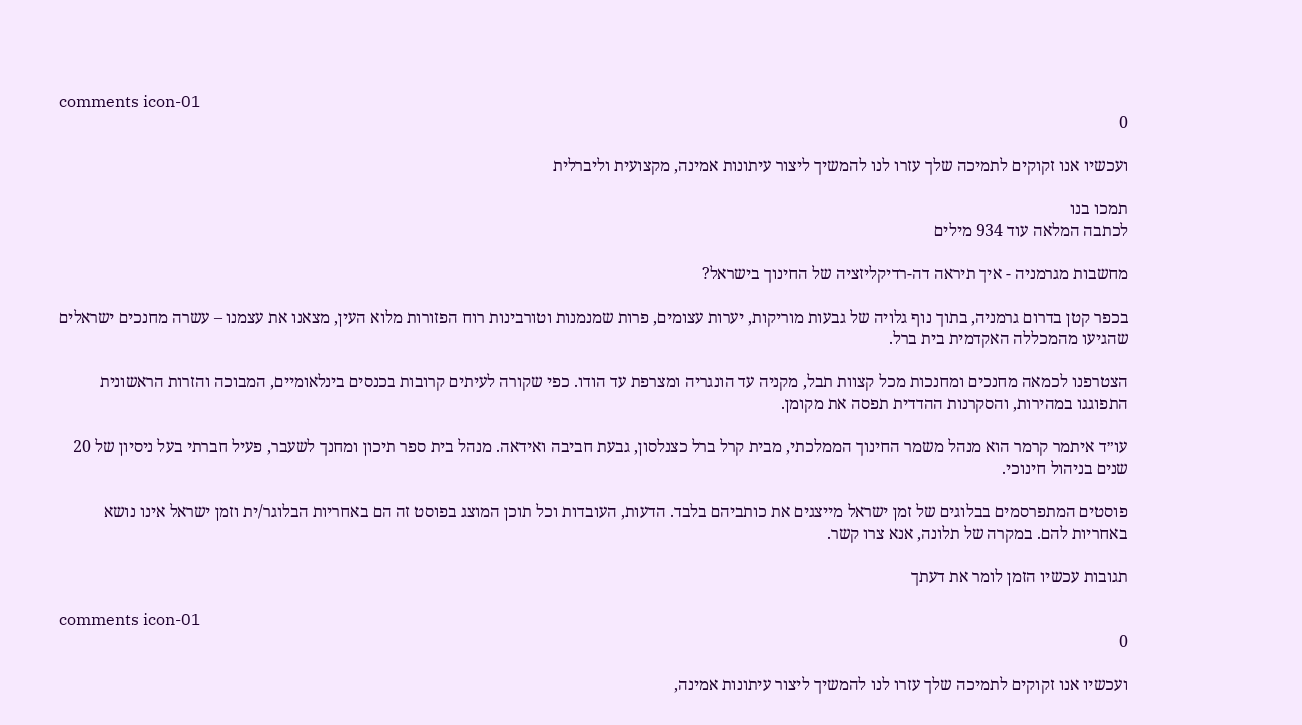comments icon-01
0

ועכשיו אנו זקוקים לתמיכה שלך עזרו לנו להמשיך ליצור עיתונות אמינה, מקצועית וליברלית

תמכו בנו
לכתבה המלאה עוד 934 מילים

מחשבות מגרמניה - איך תיראה דה-רדיקליזציה של החינוך בישראל?

בכפר קטן בדרום גרמניה, בתוך נוף גלויה של גבעות מוריקות, יערות עצומים, פרות שמנמנות וטורבינות רוח הפזורות מלוא העין, מצאנו את עצמנו – עשרה מחנכים ישראלים שהגיעו מהמכללה האקדמית בית ברל.

הצטרפנו לכמאה מחנכים ומחנכות מכל קצוות תבל, מקניה עד הונגריה ומצרפת עד הודו. כפי שקורה לעיתים קרובות בכנסים בינלאומיים, המבוכה והזרות הראשונית התפוגגו במהירות, והסקרנות ההדדית תפסה את מקומן.

עו״ד איתמר קרמר הוא מנהל משמר החינוך הממלכתי, מבית קרל ברל כצנלסון, גבעת חביבה ואידאה. מנהל בית ספר תיכון ומחנך לשעבר, פעיל חברתי בעל ניסיון של 20 שנים בניהול חינוכי.

פוסטים המתפרסמים בבלוגים של זמן ישראל מייצגים את כותביהם בלבד. הדעות, העובדות וכל תוכן המוצג בפוסט זה הם באחריות הבלוגר/ית וזמן ישראל אינו נושא באחריות להם. במקרה של תלונה, אנא צרו קשר.

תגובות עכשיו הזמן לומר את דעתך

comments icon-01
0

ועכשיו אנו זקוקים לתמיכה שלך עזרו לנו להמשיך ליצור עיתונות אמינה,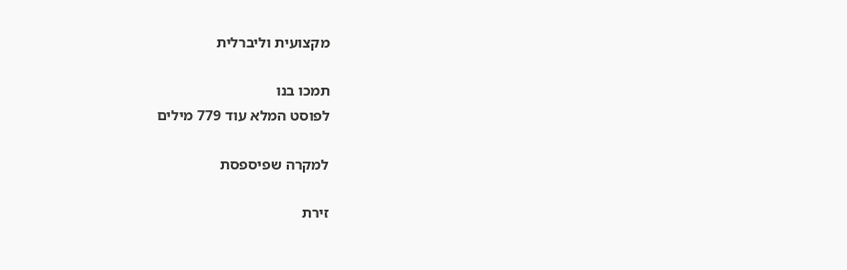מקצועית וליברלית

תמכו בנו
לפוסט המלא עוד 779 מילים

למקרה שפיספסת

זירת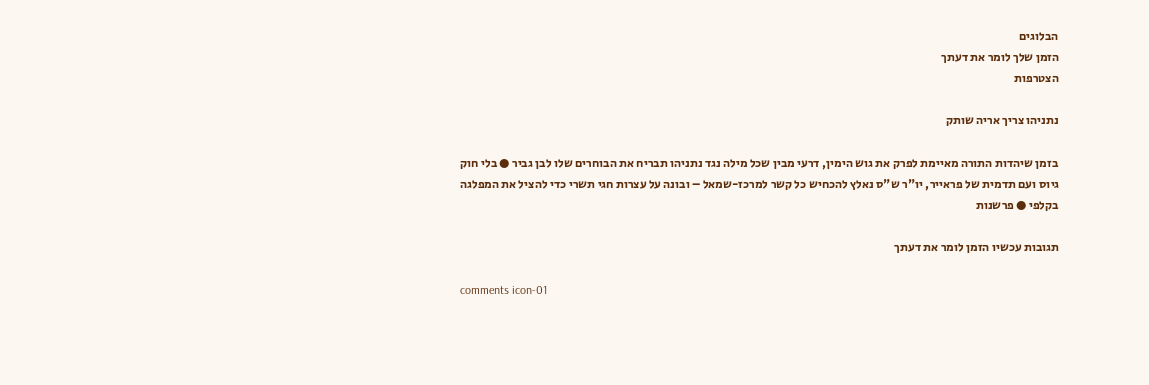הבלוגים
הזמן שלך לומר את דעתך
הצטרפות

נתניהו צריך אריה שותק

בזמן שיהדות התורה מאיימת לפרק את גוש הימין, דרעי מבין שכל מילה נגד נתניהו תבריח את הבוחרים שלו לבן גביר ● בלי חוק גיוס ועם תדמית של פראייר, יו"ר ש"ס נאלץ להכחיש כל קשר למרכז-שמאל – ובונה על עצרות חגי תשרי כדי להציל את המפלגה בקלפי ● פרשנות

תגובות עכשיו הזמן לומר את דעתך

comments icon-01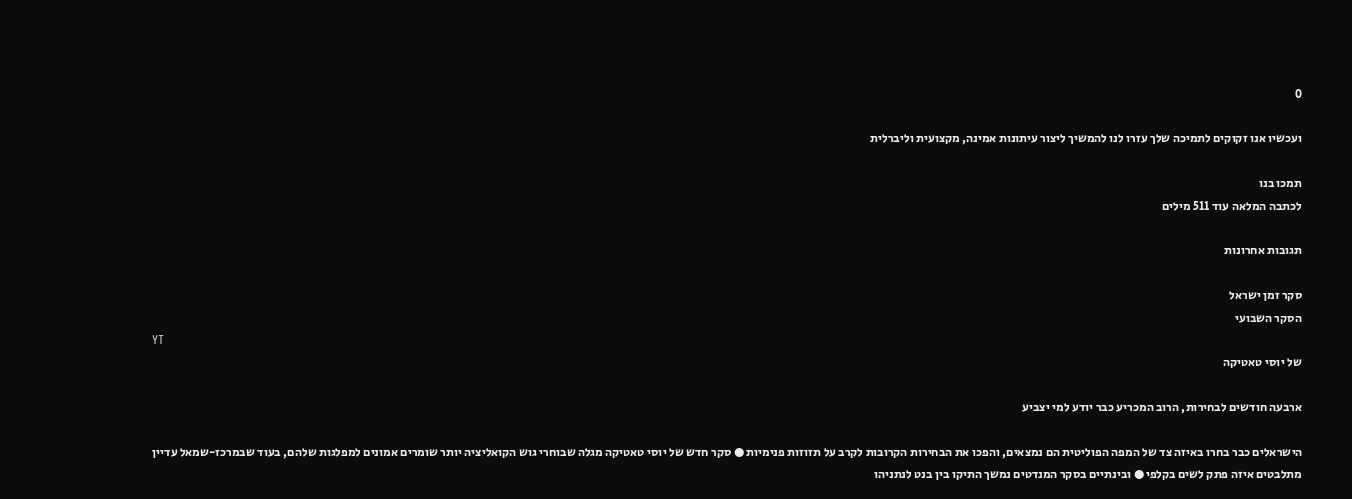0

ועכשיו אנו זקוקים לתמיכה שלך עזרו לנו להמשיך ליצור עיתונות אמינה, מקצועית וליברלית

תמכו בנו
לכתבה המלאה עוד 511 מילים

תגובות אחרונות

סקר זמן ישראל
הסקר השבועי
YT
של יוסי טאטיקה

ארבעה חודשים לבחירות, הרוב המכריע כבר יודע למי יצביע

הישראלים כבר בחרו באיזה צד של המפה הפוליטית הם נמצאים, והפכו את הבחירות הקרובות לקרב על תזוזות פנימיות ● סקר חדש של יוסי טאטיקה מגלה שבוחרי גוש הקואליציה יותר שומרים אמונים למפלגות שלהם, בעוד שבמרכז-שמאל עדיין מתלבטים איזה פתק לשים בקלפי ● ובינתיים בסקר המנדטים נמשך התיקו בין בנט לנתניהו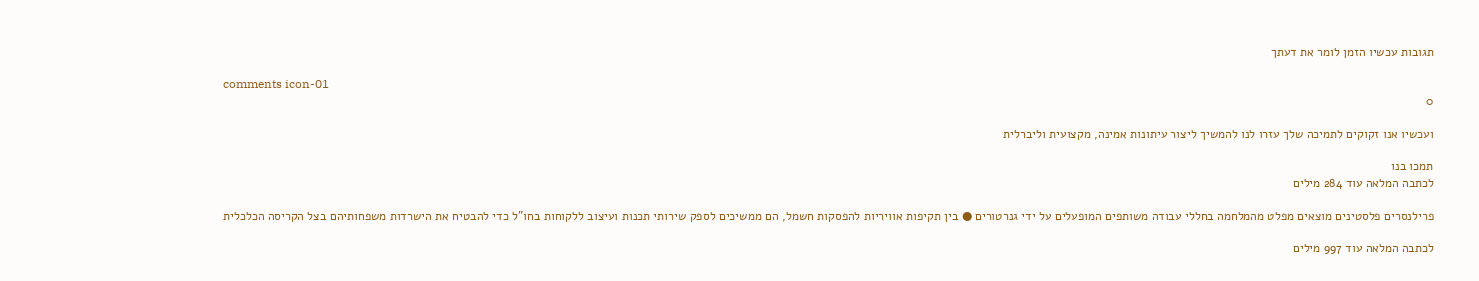תגובות עכשיו הזמן לומר את דעתך

comments icon-01
0

ועכשיו אנו זקוקים לתמיכה שלך עזרו לנו להמשיך ליצור עיתונות אמינה, מקצועית וליברלית

תמכו בנו
לכתבה המלאה עוד 284 מילים

פרילנסרים פלסטינים מוצאים מפלט מהמלחמה בחללי עבודה משותפים המופעלים על ידי גנרטורים ● בין תקיפות אוויריות להפסקות חשמל, הם ממשיכים לספק שירותי תכנות ועיצוב ללקוחות בחו"ל כדי להבטיח את הישרדות משפחותיהם בצל הקריסה הכלכלית

לכתבה המלאה עוד 997 מילים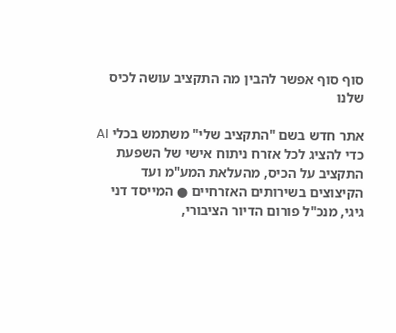סוף סוף אפשר להבין מה התקציב עושה לכיס שלנו

אתר חדש בשם "התקציב שלי" משתמש בכלי AI כדי להציג לכל אזרח ניתוח אישי של השפעת התקציב על הכיס, מהעלאת המע"מ ועד הקיצוצים בשירותים האזרחיים ● המייסד דני גיגי, מנכ"ל פורום הדיור הציבורי,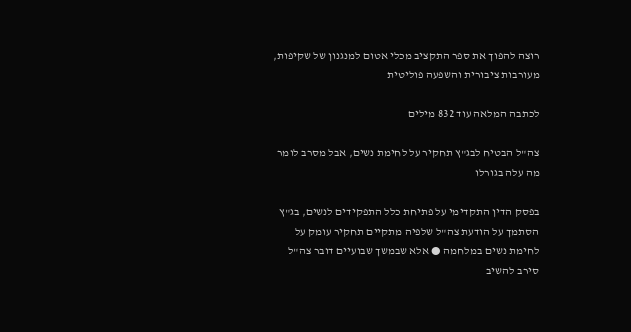רוצה להפוך את ספר התקציב מכלי אטום למנגנון של שקיפות, מעורבות ציבורית והשפעה פוליטית

לכתבה המלאה עוד 832 מילים

צה"ל הבטיח לבג"ץ תחקיר על לחימת נשים, אבל מסרב לומר מה עלה בגורלו

בפסק הדין התקדימי על פתיחת כלל התפקידים לנשים, בג"ץ הסתמך על הודעת צה"ל שלפיה מתקיים תחקיר עומק על לחימת נשים במלחמה ● אלא שבמשך שבועיים דובר צה"ל סירב להשיב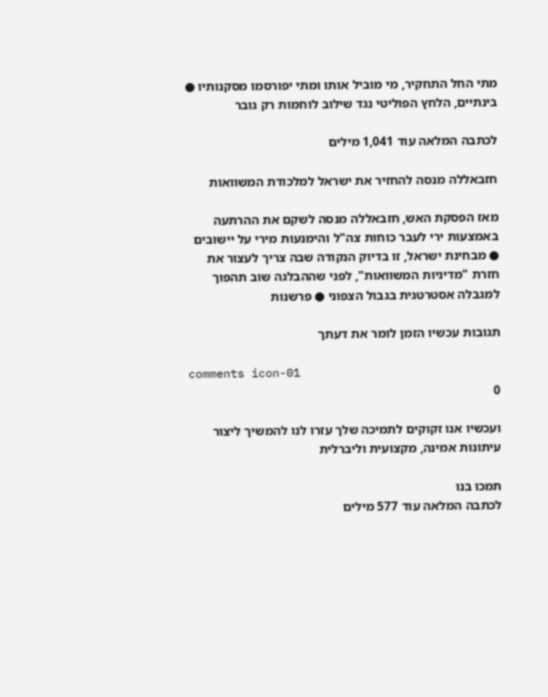מתי החל התחקיר, מי מוביל אותו ומתי יפורסמו מסקנותיו ● בינתיים, הלחץ הפוליטי נגד שילוב לוחמות רק גובר

לכתבה המלאה עוד 1,041 מילים

חזבאללה מנסה להחזיר את ישראל למלכודת המשוואות

מאז הפסקת האש, חזבאללה מנסה לשקם את ההרתעה באמצעות ירי לעבר כוחות צה"ל והימנעות מירי על יישובים ● מבחינת ישראל, זו בדיוק הנקודה שבה צריך לעצור את חזרת "מדיניות המשוואות", לפני שההבלגה שוב תהפוך למגבלה אסטרטגית בגבול הצפוני ● פרשנות

תגובות עכשיו הזמן לומר את דעתך

comments icon-01
0

ועכשיו אנו זקוקים לתמיכה שלך עזרו לנו להמשיך ליצור עיתונות אמינה, מקצועית וליברלית

תמכו בנו
לכתבה המלאה עוד 577 מילים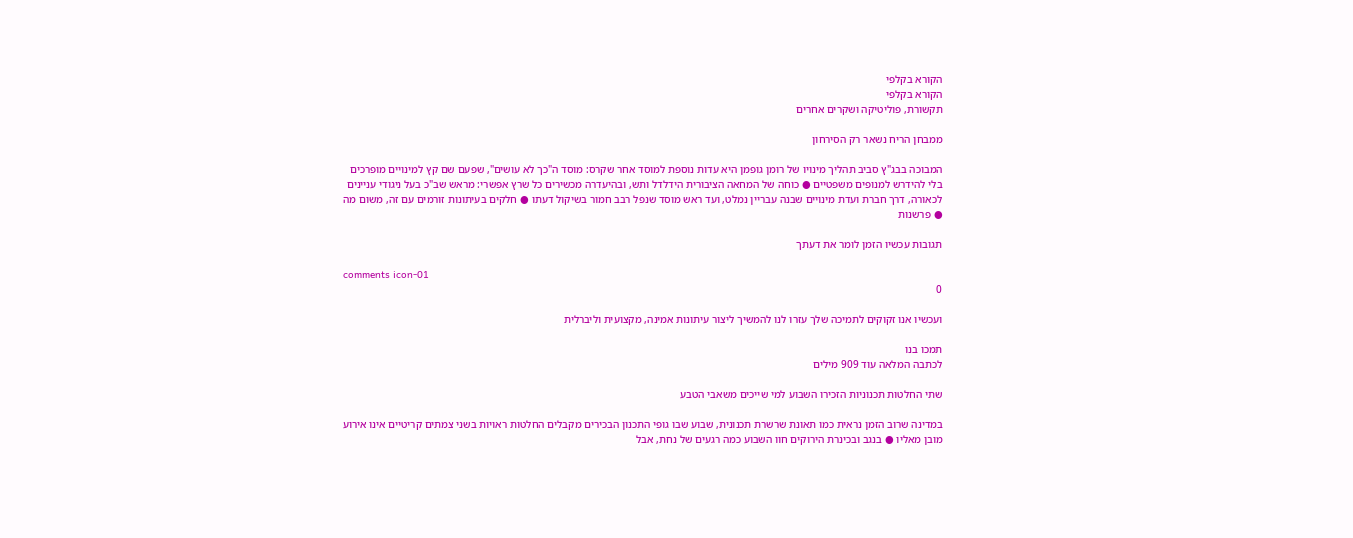הקורא בקלפי
הקורא בקלפי
תקשורת, פוליטיקה ושקרים אחרים

ממבחן הריח נשאר רק הסירחון

המבוכה בבג"ץ סביב תהליך מינויו של רומן גופמן היא עדות נוספת למוסד אחר שקרס: מוסד ה"כך לא עושים", שפעם שם קץ למינויים מופרכים בלי להידרש למנופים משפטיים ● כוחה של המחאה הציבורית הידלדל ותש, ובהיעדרה מכשירים כל שרץ אפשרי: מראש שב"כ בעל ניגודי עניינים לכאורה, דרך חברת ועדת מינויים שבנה עבריין נמלט, ועד ראש מוסד שנפל רבב חמור בשיקול דעתו ● חלקים בעיתונות זורמים עם זה, משום מה ● פרשנות

תגובות עכשיו הזמן לומר את דעתך

comments icon-01
0

ועכשיו אנו זקוקים לתמיכה שלך עזרו לנו להמשיך ליצור עיתונות אמינה, מקצועית וליברלית

תמכו בנו
לכתבה המלאה עוד 909 מילים

שתי החלטות תכנוניות הזכירו השבוע למי שייכים משאבי הטבע

במדינה שרוב הזמן נראית כמו תאונת שרשרת תכנונית, שבוע שבו גופי התכנון הבכירים מקבלים החלטות ראויות בשני צמתים קריטיים אינו אירוע מובן מאליו ● בנגב ובכינרת הירוקים חוו השבוע כמה רגעים של נחת, אבל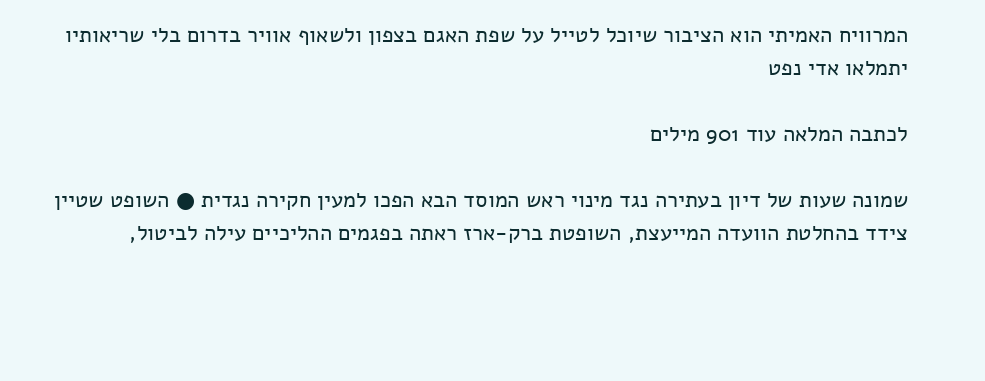המרוויח האמיתי הוא הציבור שיוכל לטייל על שפת האגם בצפון ולשאוף אוויר בדרום בלי שריאותיו יתמלאו אדי נפט

לכתבה המלאה עוד 901 מילים

שמונה שעות של דיון בעתירה נגד מינוי ראש המוסד הבא הפכו למעין חקירה נגדית ● השופט שטיין צידד בהחלטת הוועדה המייעצת, השופטת ברק-ארז ראתה בפגמים ההליכיים עילה לביטול,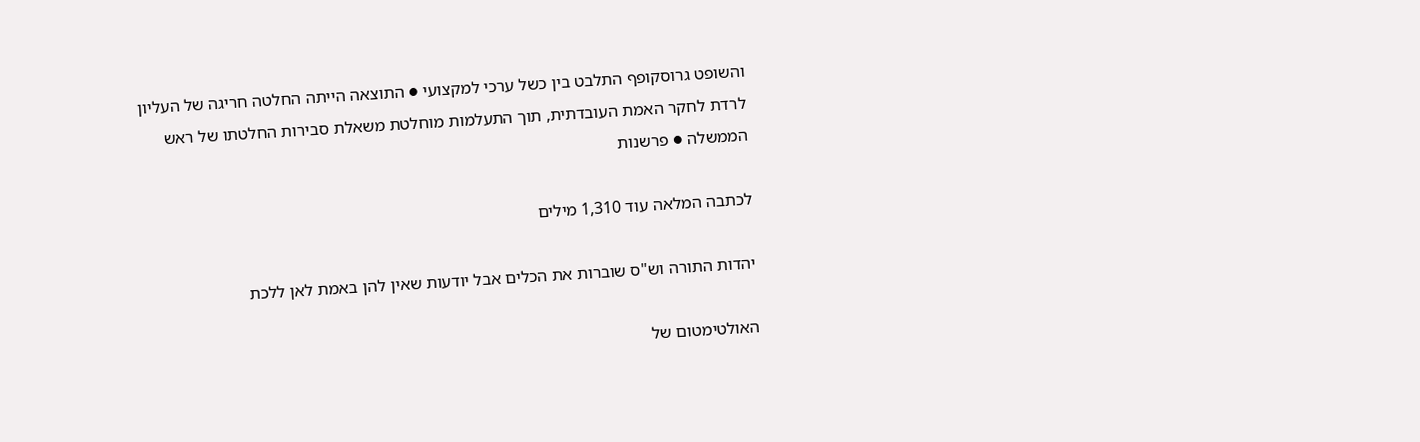והשופט גרוסקופף התלבט בין כשל ערכי למקצועי ● התוצאה הייתה החלטה חריגה של העליון לרדת לחקר האמת העובדתית, תוך התעלמות מוחלטת משאלת סבירות החלטתו של ראש הממשלה ● פרשנות

לכתבה המלאה עוד 1,310 מילים

יהדות התורה וש"ס שוברות את הכלים אבל יודעות שאין להן באמת לאן ללכת

האולטימטום של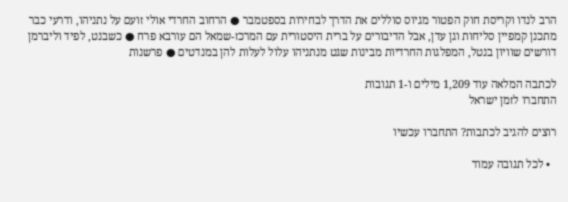הרב לנדו וקריסת חוק הפטור מגיוס סוללים את הדרך לבחירות בספטמבר ● הרחוב החרדי אולי זועם על נתניהו, ודרעי כבר מתכנן קמפיין סליחות וגן עדן, אבל הדיבורים על ברית היסטורית עם המרכז-שמאל הם עורבא פרח ● כשבנט, לפיד וליברמן דורשים שוויון בנטל, המפלגות החרדיות מבינות שגט מנתניהו עלול לעלות להן במנדטים ● פרשנות

לכתבה המלאה עוד 1,209 מילים ו-1 תגובות
התחברו לזמן ישראל

רוצים להגיב לכתבות? התחברו עכשיו

  • לכל תגובה עמוד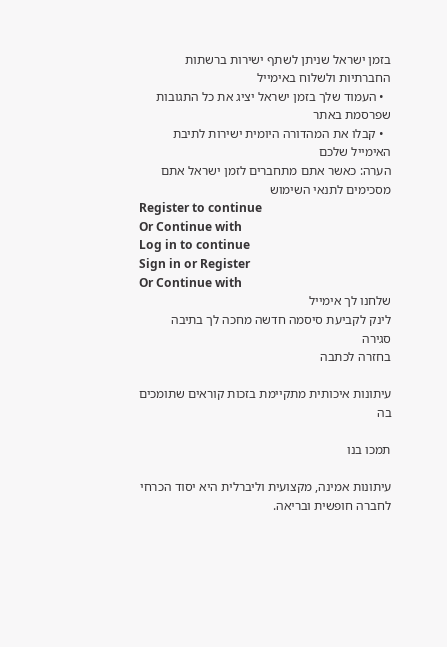בזמן ישראל שניתן לשתף ישירות ברשתות החברתיות ולשלוח באימייל
  • העמוד שלך בזמן ישראל יציג את כל התגובות שפרסמת באתר
  • קבלו את המהדורה היומית ישירות לתיבת האימייל שלכם
הערה: כאשר אתם מתחברים לזמן ישראל אתם מסכימים לתנאי השימוש
Register to continue
Or Continue with
Log in to continue
Sign in or Register
Or Continue with
שלחנו לך אימייל
לינק לקביעת סיסמה חדשה מחכה לך בתיבה
סגירה
בחזרה לכתבה

עיתונות איכותית מתקיימת בזכות קוראים שתומכים בה

תמכו בנו

עיתונות אמינה, מקצועית וליברלית היא יסוד הכרחי לחברה חופשית ובריאה.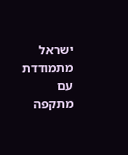ישראל מתמודדת עם מתקפה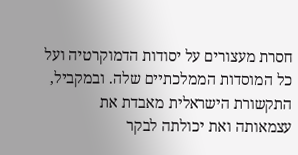חסרת מעצורים על יסודות הדמוקרטיה ועל כל המוסדות הממלכתיים שלה. ובמקביל, התקשורת הישראלית מאבדת את עצמאותה ואת יכולתה לבקר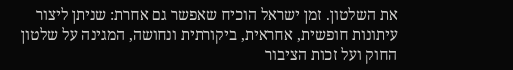את השלטון. זמן ישראל הוכיח שאפשר גם אחרת: שניתן ליצור עיתונות חופשית, אחראית, ביקורתית ונחושה, המגינה על שלטון החוק ועל זכות הציבור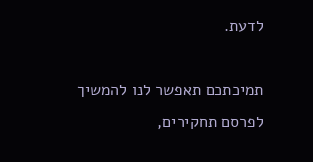לדעת.

תמיכתכם תאפשר לנו להמשיך לפרסם תחקירים,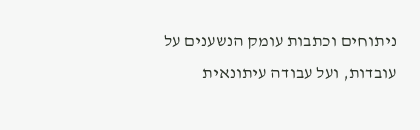ניתוחים וכתבות עומק הנשענים על עובדות, ועל עבודה עיתונאית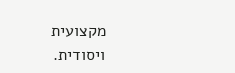מקצועית ויסודית.